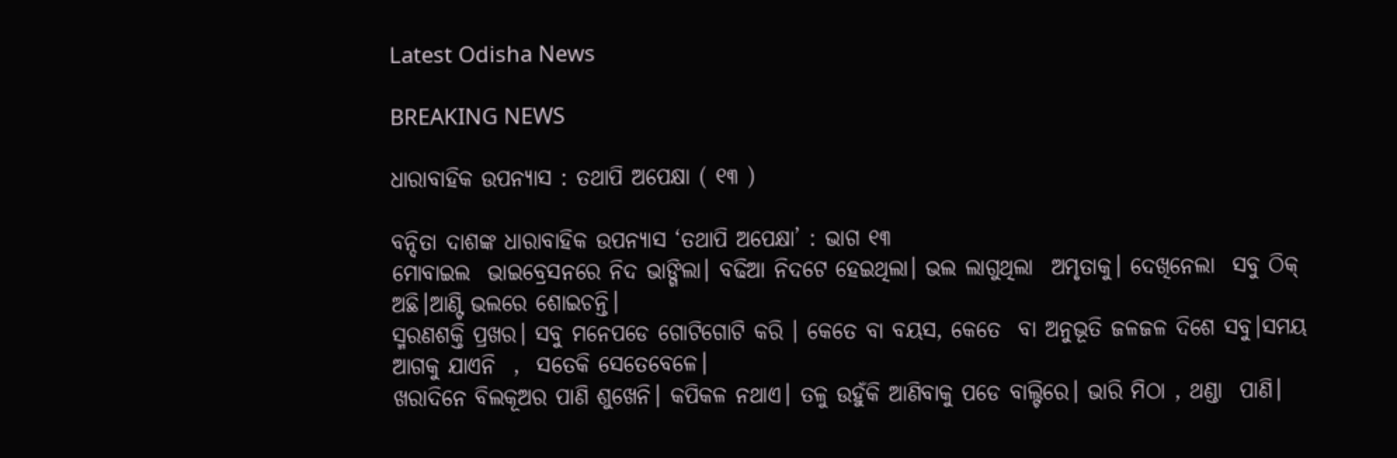Latest Odisha News

BREAKING NEWS

ଧାରାବାହିକ ଉପନ୍ୟାସ : ତଥାପି ଅପେକ୍ଷା ( ୧୩ )

ବନ୍ଦିତା ଦାଶଙ୍କ ଧାରାବାହିକ ଉପନ୍ୟାସ ‘ତଥାପି ଅପେକ୍ଷା’ : ଭାଗ ୧୩
ମୋବାଇଲ  ଭାଇବ୍ରେସନରେ ନିଦ ଭାଙ୍ଗିଲା। ବଢିଆ ନିଦଟେ ହେଇଥିଲା। ଭଲ ଲାଗୁଥିଲା  ଅମୃତାକୁ। ଦେଖିନେଲା  ସବୁ ଠିକ୍  ଅଛି।ଆଣ୍ଟି ଭଲରେ ଶୋଇଚନ୍ତି।
ସ୍ମରଣଶକ୍ତି ପ୍ରଖର। ସବୁ ମନେପଡେ ଗୋଟିଗୋଟି କରି । କେତେ ବା ବୟସ, କେତେ  ବା ଅନୁଭୂତି ଜଳଜଳ ଦିଶେ ସବୁ।ସମୟ ଆଗକୁ ଯାଏନି  ,  ସତେକି ସେତେବେଳେ।
ଖରାଦିନେ ବିଲକୂଅର ପାଣି ଶୁଖେନି। କପିକଳ ନଥାଏ। ତଳୁ ଉହୁଁକି ଆଣିବାକୁ ପଡେ ବାଲ୍ଟିରେ। ଭାରି ମିଠା , ଥଣ୍ଡା  ପାଣି।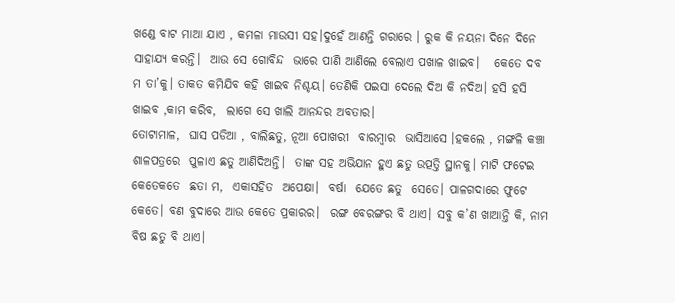ଖଣ୍ଡେ ବାଟ ମାଆ ଯାଏ , କମଳା ମାଉସୀ ସହ।ଦୁହେଁ ଆଣନ୍ତି ଗରାରେ । ରୁକ କି ନୟନା ଦିନେ ଦିନେ ସାହାଯ୍ୟ କରନ୍ତି।  ଆଉ ସେ ଗୋବିନ୍ଦ  ଭାରେ ପାଣି ଆଣିଲେ ବେଲାଏ ପଖାଳ ଖାଇବ।   କେତେ ଦବ ମ ତା’କୁ। ତାକତ କମିଯିବ କହି ଖାଇବ ନିଶ୍ଚୟ। ତେଣିକି ପଇସା ଦେଲେ ଦିଅ କି ନଦିଅ। ହସି ହସି ଖାଇବ ,କାମ କରିବ,  ଲାଗେ ସେ ଖାଲି ଆନନ୍ଦର ଅବତାର।
ତୋଟାମାଳ,  ଘାସ ପଡିଆ , ବାଲିଛତୁ, ନୂଆ ପୋଖରୀ  ବାରମ୍ବାର  ଭାସିଆସେ ।ହକଲେ , ମଙ୍ଗଳି କଞ୍ଚା  ଶାଳପତ୍ରରେ  ପୁଳାଏ ଛତୁ ଆଣିଦିଅନ୍ତି।  ତାଙ୍କ ସହ ଅଭିଯାନ ହୁଏ ଛତୁ ଉତ୍ପତ୍ତି ସ୍ଥାନକୁ। ମାଟି ଫଟେଇ କେତେକତେ  ଛତା ମ,  ଏକାସହିତ  ଅପେକ୍ଷା।  ବର୍ଷା  ଯେତେ ଛତୁ  ସେତେ। ପାଳଗଦାରେ ଫୁଟେ କେତେ। ବଣ ବୁଦାରେ ଆଉ କେତେ ପ୍ରକାରର।  ରଙ୍ଗ ବେରଙ୍ଗର ବି ଥାଏ। ସବୁ କ’ଣ ଖାଆନ୍ତି କି, ନାମ ବିଷ ଛତୁ ବି ଥାଏ।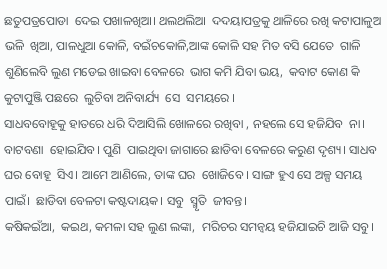ଛତୁପତ୍ରପୋଡା  ଦେଇ ପଖାଳଖିଆ। ଥଲଥଲିଆ  ଦଦୟାପତ୍ରକୁ ଥାଳିରେ ରଖି କଟାପାଳୁଅ ଭଳି  ଖିଆ, ପାଳଧୁଆ କୋଳି, ବଇଁଚକୋଳି,ଆଙ୍କ କୋଳି ସହ ମିତ ବସି ଯେତେ  ଗାଳି ଶୁଣିଲେବି ଲୁଣ ମଡେଇ ଖାଇବା ବେଳରେ  ଭାଗ କମି ଯିବା ଭୟ,  କବାଟ କୋଣ କି କୁଟାପୁଞ୍ଜି ପଛରେ  ଲୁଚିବା ଅନିବାର୍ଯ୍ୟ  ସେ  ସମୟରେ ।
ସାଧବବୋହୂକୁ ହାତରେ ଧରି ଦିଆସିଲି ଖୋଳରେ ରଖିବା , ନହଲେ ସେ ହଜିଯିବ  ନା। ବାଟବଣା  ହୋଇଯିବ। ପୁଣି  ପାଇଥିବା ଜାଗାରେ ଛାଡିବା ବେଳରେ କରୁଣ ଦୃଶ୍ୟ। ସାଧବ ଘର ବୋହୂ  ସିଏ। ଆମେ ଆଣିଲେ, ତାଙ୍କ ଘର  ଖୋଜିବେ । ସାଙ୍ଗ ହୁଏ ସେ ଅଳ୍ପ ସମୟ ପାଇଁ।  ଛାଡିବା ବେଳଟା କଷ୍ଟଦାୟକ। ସବୁ  ସ୍ମୃତି  ଜୀବନ୍ତ।
କଷିକଇଁଆ,  କଇଥ, କମଳା ସହ ଲୁଣ ଲଙ୍କା,  ମରିଚର ସମନ୍ବୟ ହଜିଯାଇଚି ଆଜି ସବୁ।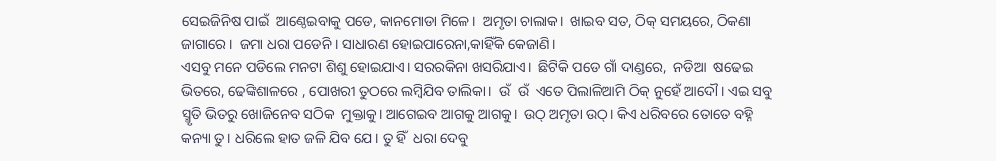ସେଇଜିନିଷ ପାଇଁ  ଆଣ୍ଠେଇବାକୁ ପଡେ, କାନମୋଡା ମିଳେ।  ଅମୃତା ଚାଲାକ।  ଖାଇବ ସତ, ଠିକ୍ ସମୟରେ, ଠିକଣା ଜାଗାରେ।  ଜମା ଧରା ପଡେନି । ସାଧାରଣ ହୋଇପାରେନା,କାହିଁକି କେଜାଣି।
ଏସବୁ ମନେ ପଡିଲେ ମନଟା ଶିଶୁ ହୋଇଯାଏ। ସରରକିନା ଖସରିଯାଏ।  ଛିଟିକି ପଡେ ଗାଁ ଦାଣ୍ଡରେ,  ନଡିଆ  ଷଢେଇ ଭିତରେ, ଢେଙ୍କିଶାଳରେ , ପୋଖରୀ ତୁଠରେ ଲମ୍ବିଯିବ ତାଲିକା।  ଉଁ  ଉଁ  ଏତେ ପିଲାଳିଆମି ଠିକ୍ ନୁହେଁ ଆଦୌ। ଏଇ ସବୁ ସ୍ମୃତି ଭିତରୁ ଖୋଜିନେବ ସଠିକ  ମୁକ୍ତାକୁ। ଆଗେଇବ ଆଗକୁ ଆଗକୁ।  ଉଠ୍ ଅମୃତା ଉଠ୍। କିଏ ଧରିବରେ ତୋତେ ବହ୍ନି କନ୍ୟା ତୁ। ଧରିଲେ ହାତ ଜଳି ଯିବ ଯେ। ତୁ ହିଁ  ଧରା ଦେବୁ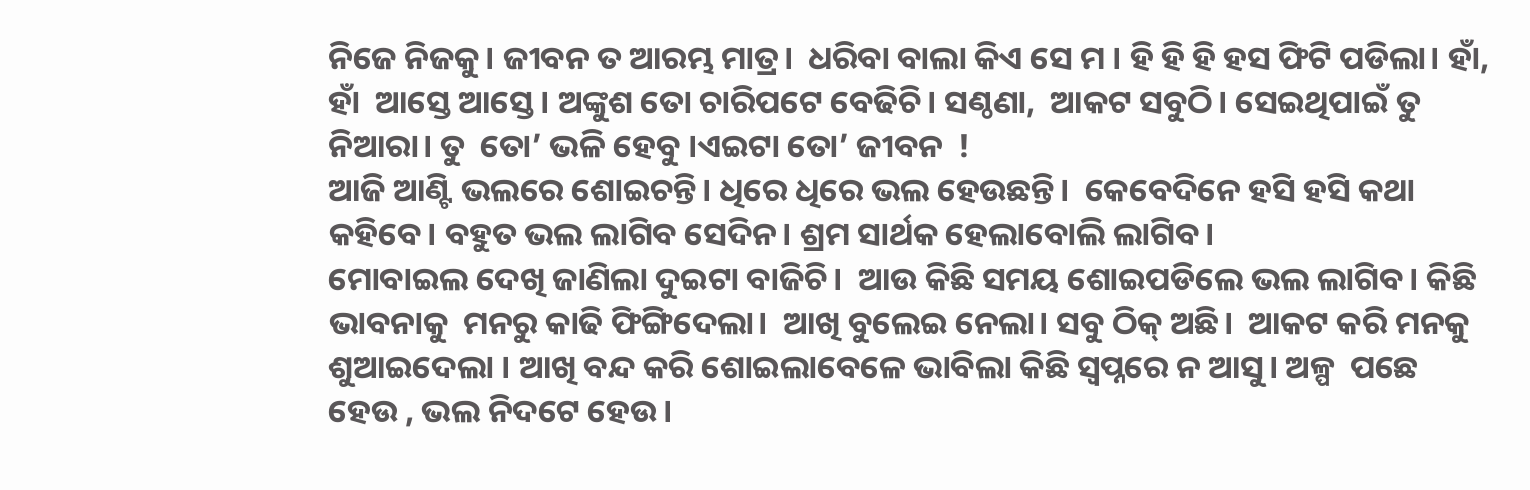ନିଜେ ନିଜକୁ। ଜୀବନ ତ ଆରମ୍ଭ ମାତ୍ର।  ଧରିବା ବାଲା କିଏ ସେ ମ । ହି ହି ହି ହସ ଫିଟି ପଡିଲା। ହାଁ, ହାଁ  ଆସ୍ତେ ଆସ୍ତେ। ଅଙ୍କୁଶ ତୋ ଚାରିପଟେ ବେଢିଚି। ସଣ୍ଠଣା,  ଆକଟ ସବୁଠି। ସେଇଥିପାଇଁ ତୁ ନିଆରା। ତୁ  ତୋ’ ଭଳି ହେବୁ ।ଏଇଟା ତୋ’ ଜୀବନ  !
ଆଜି ଆଣ୍ଟି ଭଲରେ ଶୋଇଚନ୍ତି। ଧିରେ ଧିରେ ଭଲ ହେଉଛନ୍ତି।  କେବେଦିନେ ହସି ହସି କଥା କହିବେ। ବହୁତ ଭଲ ଲାଗିବ ସେଦିନ। ଶ୍ରମ ସାର୍ଥକ ହେଲାବୋଲି ଲାଗିବ।
ମୋବାଇଲ ଦେଖି ଜାଣିଲା ଦୁଇଟା ବାଜିଚି।  ଆଉ କିଛି ସମୟ ଶୋଇପଡିଲେ ଭଲ ଲାଗିବ। କିଛି ଭାବନାକୁ  ମନରୁ କାଢି ଫିଙ୍ଗିଦେଲା।  ଆଖି ବୁଲେଇ ନେଲା। ସବୁ ଠିକ୍ ଅଛି।  ଆକଟ କରି ମନକୁ ଶୁଆଇଦେଲା । ଆଖି ବନ୍ଦ କରି ଶୋଇଲାବେଳେ ଭାବିଲା କିଛି ସ୍ବପ୍ନରେ ନ ଆସୁ। ଅଳ୍ପ  ପଛେ ହେଉ , ଭଲ ନିଦଟେ ହେଉ।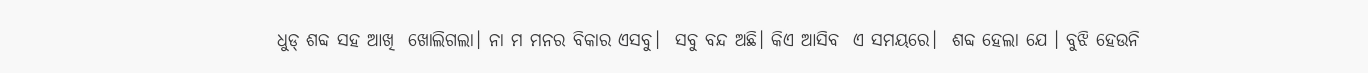ଧୁଡ୍ ଶବ୍ଦ ସହ ଆଖି  ଖୋଲିଗଲା। ନା ମ ମନର ବିକାର ଏସବୁ।  ସବୁ ବନ୍ଦ ଅଛି। କିଏ ଆସିବ  ଏ ସମୟରେ।  ଶବ୍ଦ ହେଲା ଯେ । ବୁଝି ହେଉନି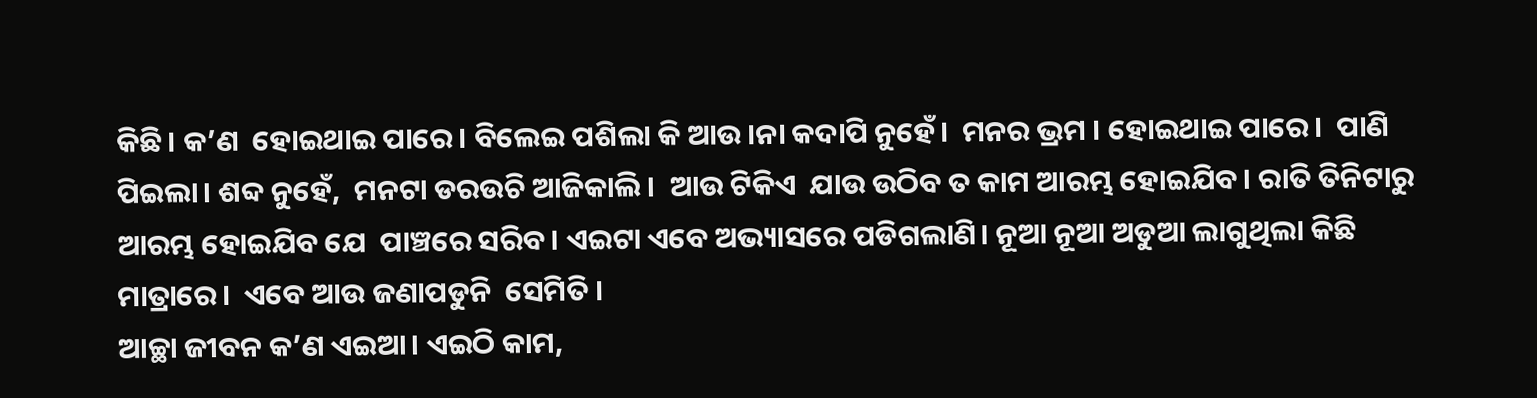କିଛି। କ’ଣ  ହୋଇଥାଇ ପାରେ। ବିଲେଇ ପଶିଲା କି ଆଉ।ନା କଦାପି ନୁହେଁ।  ମନର ଭ୍ରମ । ହୋଇଥାଇ ପାରେ।  ପାଣି ପିଇଲା। ଶବ୍ଦ ନୁହେଁ,  ମନଟା ଡରଉଚି ଆଜିକାଲି।  ଆଉ ଟିକିଏ  ଯାଉ ଉଠିବ ତ କାମ ଆରମ୍ଭ ହୋଇଯିବ। ରାତି ତିନିଟାରୁ  ଆରମ୍ଭ ହୋଇଯିବ ଯେ  ପାଞ୍ଚରେ ସରିବ। ଏଇଟା ଏବେ ଅଭ୍ୟାସରେ ପଡିଗଲାଣି। ନୂଆ ନୂଆ ଅଡୁଆ ଲାଗୁଥିଲା କିଛି ମାତ୍ରାରେ।  ଏବେ ଆଉ ଜଣାପଡୁନି  ସେମିତି ।
ଆଚ୍ଛା ଜୀବନ କ’ଣ ଏଇଆ। ଏଇଠି କାମ,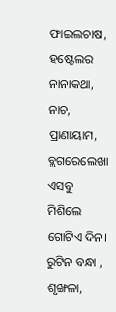ଫାଇଲଚାଷ, ହଷ୍ଟେଲର ନାନାକଥା, ନାଚ, ପ୍ରାଣାୟାମ,  ବ୍ଲଗରେଲେଖା  ଏସବୁ ମିଶିଲେ ଗୋଟିଏ ଦିନ। ରୁଟିନ ବନ୍ଧା , ଶୃଙ୍ଖଳା,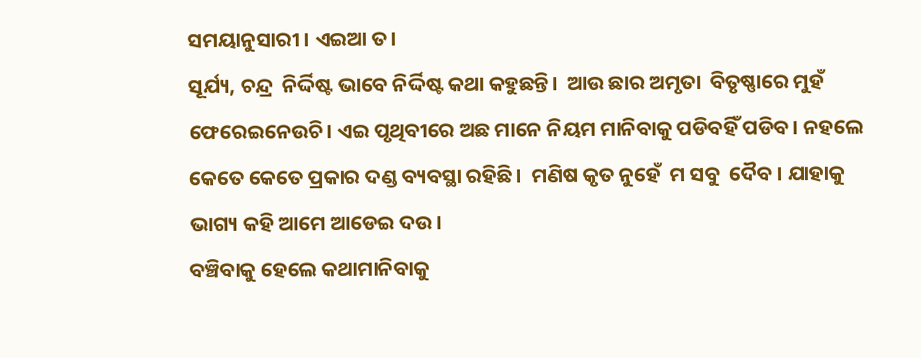ସମୟାନୁସାରୀ । ଏଇଆ ତ।
ସୂର୍ଯ୍ୟ, ଚନ୍ଦ୍ର  ନିର୍ଦ୍ଦିଷ୍ଟ ଭାବେ ନିର୍ଦ୍ଦିଷ୍ଟ କଥା କହୁଛନ୍ତି।  ଆଉ ଛାର ଅମୃତା  ବିତୃଷ୍ଣାରେ ମୁହଁ ଫେରେଇନେଉଚି। ଏଇ ପୃଥିବୀରେ ଅଛ ମାନେ ନିୟମ ମାନିବାକୁ ପଡିବହିଁ ପଡିବ। ନହଲେ କେତେ କେତେ ପ୍ରକାର ଦଣ୍ଡ ବ୍ୟବସ୍ଥା ରହିଛି।  ମଣିଷ କୃତ ନୁହେଁ  ମ ସବୁ  ଦୈବ । ଯାହାକୁ ଭାଗ୍ୟ କହି ଆମେ ଆଡେଇ ଦଉ।
ବଞ୍ଚିବାକୁ ହେଲେ କଥାମାନିବାକୁ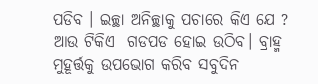ପଡିବ । ଇଚ୍ଛା ଅନିଚ୍ଛାକୁ ପଚାରେ କିଏ ଯେ ?   ଆଉ ଟିକିଏ  ଗଡପଡ ହୋଇ ଉଠିବ। ବ୍ରାହ୍ମ ମୁହୂର୍ତ୍ତକୁ ଉପଭୋଗ କରିବ ସବୁଦିନ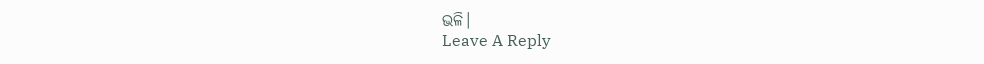ଭଳି।
Leave A Reply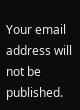Your email address will not be published.